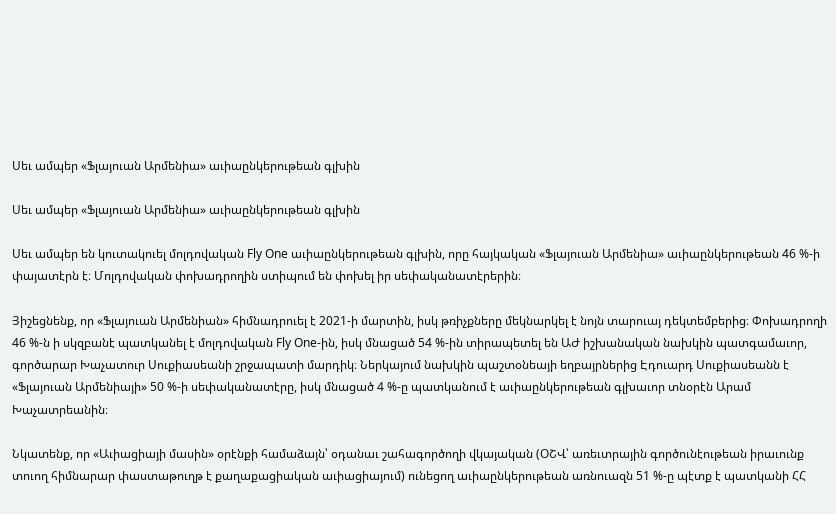Սեւ ամպեր «Ֆլայուան Արմենիա» աւիաընկերութեան գլխին

Սեւ ամպեր «Ֆլայուան Արմենիա» աւիաընկերութեան գլխին

Սեւ ամպեր են կուտակուել մոլդովական Fly One աւիաընկերութեան գլխին, որը հայկական «Ֆլայուան Արմենիա» աւիաընկերութեան 46 %-ի փայատէրն է։ Մոլդովական փոխադրողին ստիպում են փոխել իր սեփականատէրերին։

Յիշեցնենք, որ «Ֆլայուան Արմենիան» հիմնադրուել է 2021-ի մարտին, իսկ թռիչքները մեկնարկել է նոյն տարուայ դեկտեմբերից։ Փոխադրողի 46 %-ն ի սկզբանէ պատկանել է մոլդովական Fly One-ին, իսկ մնացած 54 %-ին տիրապետել են ԱԺ իշխանական նախկին պատգամաւոր, գործարար Խաչատուր Սուքիասեանի շրջապատի մարդիկ։ Ներկայում նախկին պաշտօնեայի եղբայրներից Էդուարդ Սուքիասեանն է «Ֆլայուան Արմենիայի» 50 %-ի սեփականատէրը, իսկ մնացած 4 %-ը պատկանում է աւիաընկերութեան գլխաւոր տնօրէն Արամ Խաչատրեանին։

Նկատենք, որ «Աւիացիայի մասին» օրէնքի համաձայն՝ օդանաւ շահագործողի վկայական (ՕՇՎ՝ առեւտրային գործունէութեան իրաւունք տուող հիմնարար փաստաթուղթ է քաղաքացիական աւիացիայում) ունեցող աւիաընկերութեան առնուազն 51 %-ը պէտք է պատկանի ՀՀ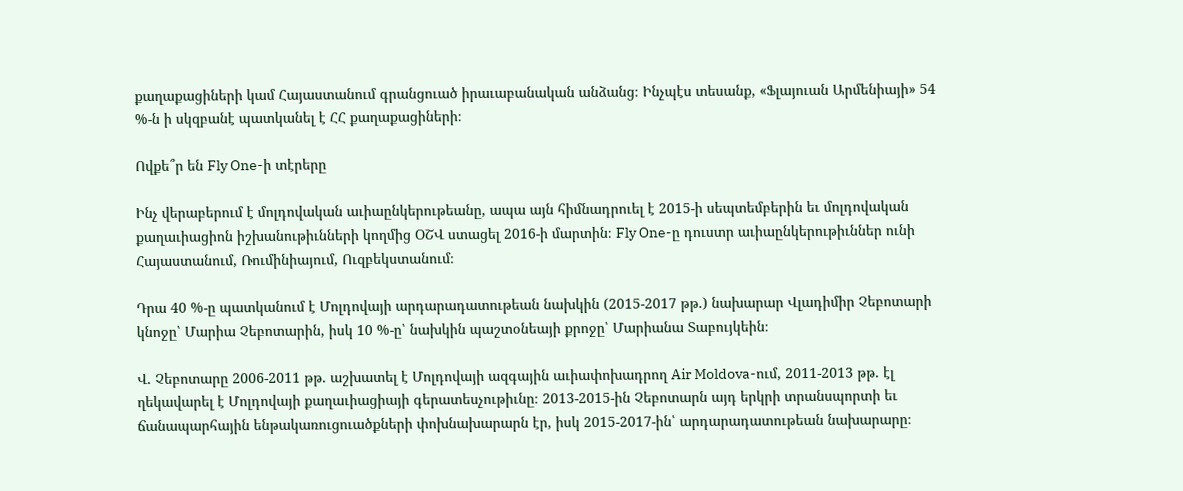քաղաքացիների կամ Հայաստանում գրանցուած իրաւաբանական անձանց։ Ինչպէս տեսանք, «Ֆլայուան Արմենիայի» 54 %-ն ի սկզբանէ պատկանել է ՀՀ քաղաքացիների։

Ովքե՞ր են Fly One-ի տէրերը

Ինչ վերաբերում է մոլդովական աւիաընկերութեանը, ապա այն հիմնադրուել է 2015-ի սեպտեմբերին եւ մոլդովական քաղաւիացիոն իշխանութիւնների կողմից ՕՇՎ ստացել 2016-ի մարտին։ Fly One-ը դուստր աւիաընկերութիւններ ունի Հայաստանում, Ռումինիայում, Ուզբեկստանում։

Դրա 40 %-ը պատկանում է Մոլդովայի արդարադատութեան նախկին (2015-2017 թթ.) նախարար Վլադիմիր Չեբոտարի կնոջը՝ Մարիա Չեբոտարին, իսկ 10 %-ը՝ նախկին պաշտօնեայի քրոջը՝ Մարիանա Տաբույկեին։

Վ. Չեբոտարը 2006-2011 թթ. աշխատել է Մոլդովայի ազգային աւիափոխադրող Air Moldova-ում, 2011-2013 թթ. էլ ղեկավարել է Մոլդովայի քաղաւիացիայի գերատեսչութիւնը։ 2013-2015-ին Չեբոտարն այդ երկրի տրանսպորտի եւ ճանապարհային ենթակառուցուածքների փոխնախարարն էր, իսկ 2015-2017-ին՝ արդարադատութեան նախարարը։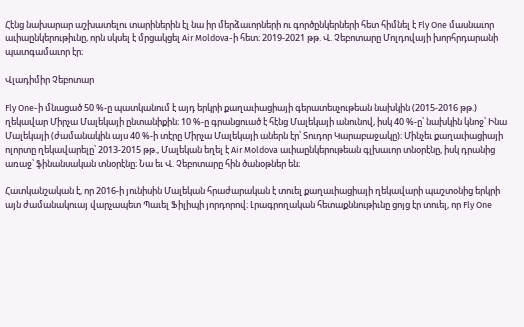Հէնց նախարար աշխատելու տարիներին էլ նա իր մերձաւորների ու գործընկերների հետ հիմնել է Fly One մասնաւոր աւիաընկերութիւնը, որն սկսել է մրցակցել Air Moldova-ի հետ։ 2019-2021 թթ. Վ. Չեբոտարը Մոլդովայի խորհրդարանի պատգամաւոր էր։

Վլադիմիր Չեբոտար

Fly One-ի մնացած 50 %-ը պատկանում է այդ երկրի քաղաւիացիայի գերատեսչութեան նախկին (2015-2016 թթ.) ղեկավար Միրչա Մալեկայի ընտանիքին։ 10 %-ը գրանցուած է հէնց Մալեկայի անունով, իսկ 40 %-ը՝ նախկին կնոջ՝ Ինա Մալեկայի (ժամանակին այս 40 %-ի տէրը Միրչա Մալեկայի աներն էր՝ Տուդոր Կարաբաջակը)։ Մինչեւ քաղաւիացիայի ոլորտը ղեկավարելը՝ 2013-2015 թթ., Մալեկան եղել է Air Moldova աւիաընկերութեան գլխաւոր տնօրէնը, իսկ դրանից առաջ՝ ֆինանսական տնօրէնը։ Նա եւ Վ. Չեբոտարը հին ծանօթներ են։

Հատկանշական է, որ 2016-ի յունիսին Մալեկան հրաժարական է տուել քաղաւիացիայի ղեկավարի պաշտօնից երկրի այն ժամանակուայ վարչապետ Պաւել Ֆիլիպի յորդորով։ Լրագրողական հետաքննութիւնը ցոյց էր տուել, որ Fly One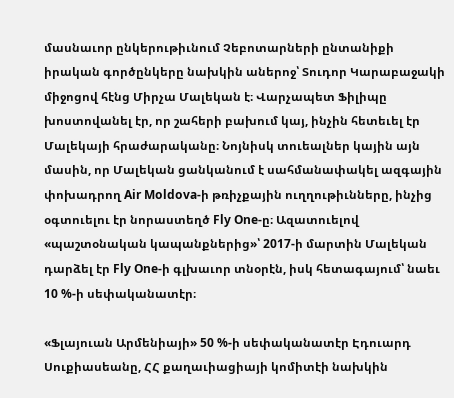մասնաւոր ընկերութիւնում Չեբոտարների ընտանիքի իրական գործընկերը նախկին աներոջ՝ Տուդոր Կարաբաջակի միջոցով հէնց Միրչա Մալեկան է։ Վարչապետ Ֆիլիպը խոստովանել էր, որ շահերի բախում կայ, ինչին հետեւել էր Մալեկայի հրաժարականը։ Նոյնիսկ տուեալներ կային այն մասին, որ Մալեկան ցանկանում է սահմանափակել ազգային փոխադրող Air Moldova-ի թռիչքային ուղղութիւնները, ինչից օգտուելու էր նորաստեղծ Fly One-ը։ Ազատուելով «պաշտօնական կապանքներից»՝ 2017-ի մարտին Մալեկան դարձել էր Fly One-ի գլխաւոր տնօրէն, իսկ հետագայում՝ նաեւ 10 %-ի սեփականատէր։

«Ֆլայուան Արմենիայի» 50 %-ի սեփականատէր Էդուարդ Սուքիասեանը, ՀՀ քաղաւիացիայի կոմիտէի նախկին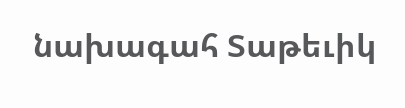նախագահ Տաթեւիկ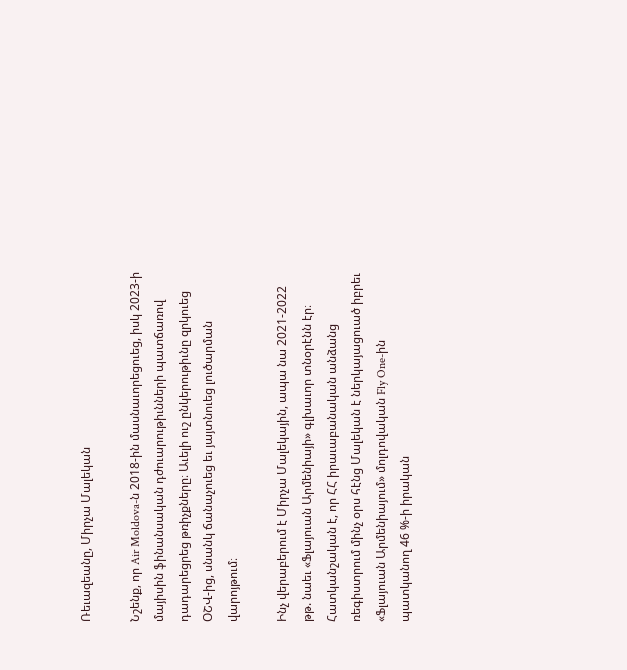Ռեւազեանը, Միրչա Մալեկան

Նշենք, որ Air Moldova-ն 2018-ին մասնաւորեցուեց, իսկ 2023-ի մայիսին ֆինանսական դժուարութիւնների պատճառով դադարեցրեց թռիչքները։ Աւելի ուշ ընկերութիւնը զրկուեց ՕՇՎ-ից, սնանկ ճանաչուեց եւ յայտնուեց լուծարման վարոյթում։

Ինչ վերաբերում է Միրչա Մալեկային, ապա նա 2021-2022 թթ. նաեւ «Ֆլայուան Արմենիայի» գլխաւոր տնօրէնն էր։ Հատկանշական է, որ ՀՀ իրաւաբանական անձանց ռեգիստրում մինչ օրս հէնց Մալեկան է ներկայացուած իբրեւ «Ֆլայուան Արմենիայում» մոլդովական Fly One-ին պատկանող 46 %-ի իրական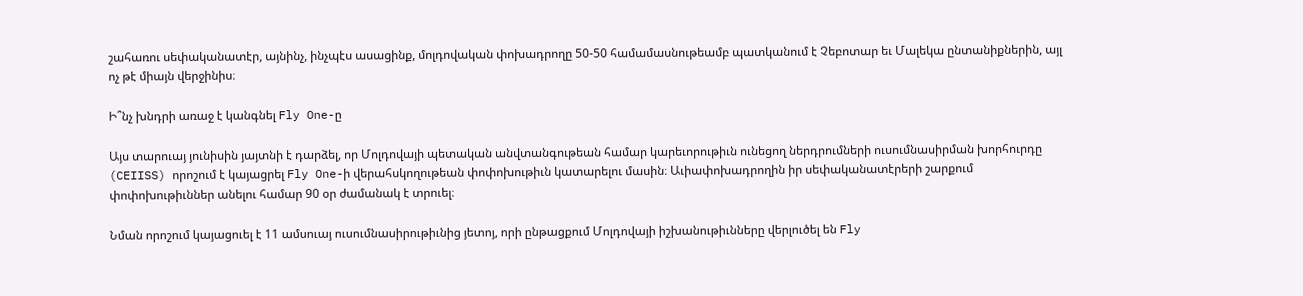շահառու սեփականատէր, այնինչ, ինչպէս ասացինք, մոլդովական փոխադրողը 50-50 համամասնութեամբ պատկանում է Չեբոտար եւ Մալեկա ընտանիքներին, այլ ոչ թէ միայն վերջինիս։

Ի՞նչ խնդրի առաջ է կանգնել Fly One-ը

Այս տարուայ յունիսին յայտնի է դարձել, որ Մոլդովայի պետական անվտանգութեան համար կարեւորութիւն ունեցող ներդրումների ուսումնասիրման խորհուրդը (CEIISS) որոշում է կայացրել Fly One-ի վերահսկողութեան փոփոխութիւն կատարելու մասին։ Աւիափոխադրողին իր սեփականատէրերի շարքում փոփոխութիւններ անելու համար 90 օր ժամանակ է տրուել։

Նման որոշում կայացուել է 11 ամսուայ ուսումնասիրութիւնից յետոյ, որի ընթացքում Մոլդովայի իշխանութիւնները վերլուծել են Fly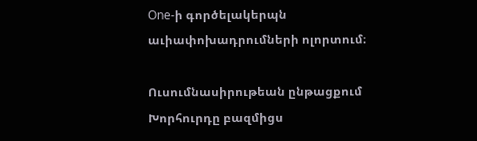One-ի գործելակերպն աւիափոխադրումների ոլորտում։

Ուսումնասիրութեան ընթացքում Խորհուրդը բազմիցս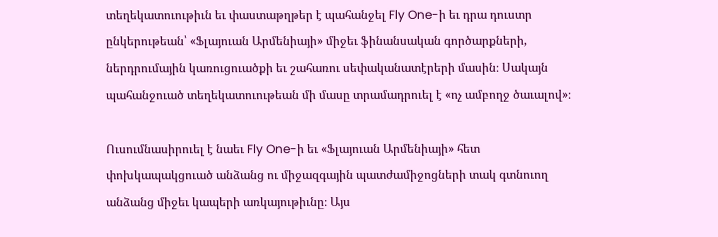տեղեկատուութիւն եւ փաստաթղթեր է պահանջել Fly One-ի եւ դրա դուստր ընկերութեան՝ «Ֆլայուան Արմենիայի» միջեւ ֆինանսական գործարքների, ներդրումային կառուցուածքի եւ շահառու սեփականատէրերի մասին։ Սակայն պահանջուած տեղեկատուութեան մի մասը տրամադրուել է «ոչ ամբողջ ծաւալով»։

Ուսումնասիրուել է նաեւ Fly One-ի եւ «Ֆլայուան Արմենիայի» հետ փոխկապակցուած անձանց ու միջազգային պատժամիջոցների տակ գտնուող անձանց միջեւ կապերի առկայութիւնը։ Այս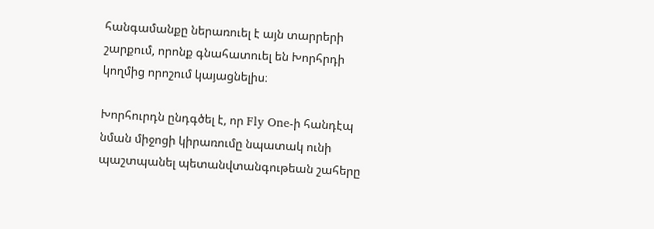հանգամանքը ներառուել է այն տարրերի շարքում, որոնք գնահատուել են Խորհրդի կողմից որոշում կայացնելիս։

Խորհուրդն ընդգծել է, որ Fly One-ի հանդէպ նման միջոցի կիրառումը նպատակ ունի պաշտպանել պետանվտանգութեան շահերը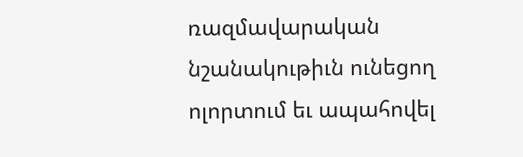ռազմավարական նշանակութիւն ունեցող ոլորտում եւ ապահովել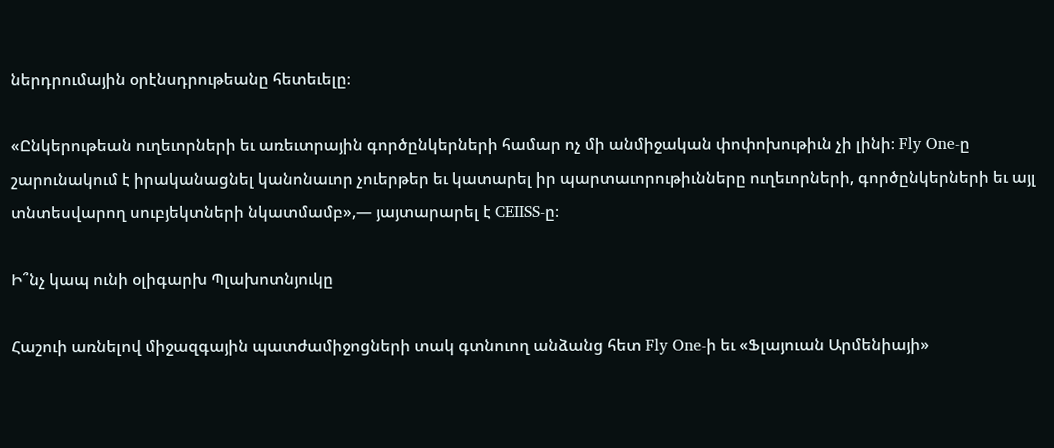ներդրումային օրէնսդրութեանը հետեւելը։

«Ընկերութեան ուղեւորների եւ առեւտրային գործընկերների համար ոչ մի անմիջական փոփոխութիւն չի լինի։ Fly One-ը շարունակում է իրականացնել կանոնաւոր չուերթեր եւ կատարել իր պարտաւորութիւնները ուղեւորների, գործընկերների եւ այլ տնտեսվարող սուբյեկտների նկատմամբ»,— յայտարարել է CEIISS-ը։

Ի՞նչ կապ ունի օլիգարխ Պլախոտնյուկը

Հաշուի առնելով միջազգային պատժամիջոցների տակ գտնուող անձանց հետ Fly One-ի եւ «Ֆլայուան Արմենիայի»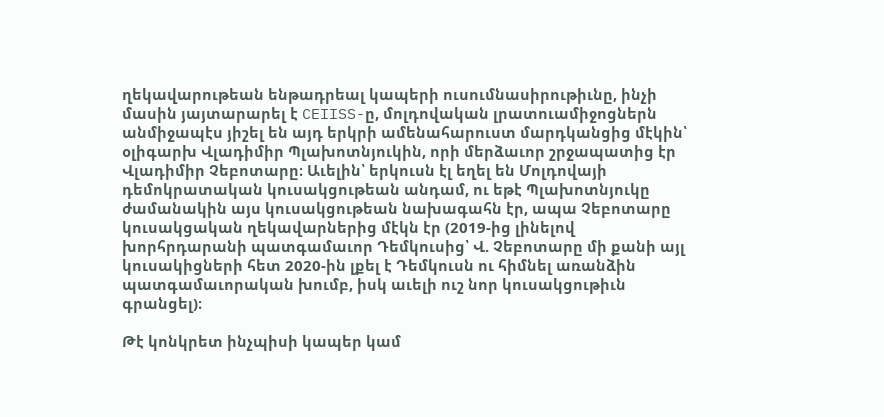ղեկավարութեան ենթադրեալ կապերի ուսումնասիրութիւնը, ինչի մասին յայտարարել է CEIISS-ը, մոլդովական լրատուամիջոցներն անմիջապէս յիշել են այդ երկրի ամենահարուստ մարդկանցից մէկին՝ օլիգարխ Վլադիմիր Պլախոտնյուկին, որի մերձաւոր շրջապատից էր Վլադիմիր Չեբոտարը։ Աւելին՝ երկուսն էլ եղել են Մոլդովայի դեմոկրատական կուսակցութեան անդամ, ու եթէ Պլախոտնյուկը ժամանակին այս կուսակցութեան նախագահն էր, ապա Չեբոտարը կուսակցական ղեկավարներից մէկն էր (2019-ից լինելով խորհրդարանի պատգամաւոր Դեմկուսից՝ Վ. Չեբոտարը մի քանի այլ կուսակիցների հետ 2020-ին լքել է Դեմկուսն ու հիմնել առանձին պատգամաւորական խումբ, իսկ աւելի ուշ նոր կուսակցութիւն գրանցել)։

Թէ կոնկրետ ինչպիսի կապեր կամ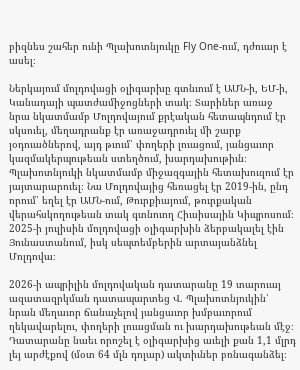բիզնես շահեր ունի Պլախոտնյուկը Fly One-ում, դժուար է ասել։

Ներկայում մոլդովացի օլիգարխը գտնւում է ԱՄՆ-ի, ԵՄ-ի, Կանադայի պատժամիջոցների տակ։ Տարիներ առաջ նրա նկատմամբ Մոլդովայում քրէական հետապնդում էր սկսուել, մեղադրանք էր առաջադրուել մի շարք յօդուածներով, այդ թւում՝ փողերի լուացում, յանցաւոր կազմակերպութեան ստեղծում, խարդախութիւն։ Պլախոտնյուկի նկատմամբ միջազգային հետախուզում էր յայտարարուել։ Նա Մոլդովայից հեռացել էր 2019-ին, ընդ որում՝ եղել էր ԱՄՆ-ում, Թուրքիայում, թուրքական վերահսկողութեան տակ գտնուող Հիւսիսային Կիպրոսում։ 2025-ի յուլիսին մոլդովացի օլիգարխին ձերբակալել էին Յունաստանում, իսկ սեպտեմբերին արտայանձնել Մոլդովա։

2026-ի ապրիլին մոլդովական դատարանը 19 տարուայ ազատազրկման դատապարտեց Վ. Պլախոտնյուկին՝ նրան մեղաւոր ճանաչելով յանցաւոր խմբաւորում ղեկավարելու, փողերի լուացման ու խարդախութեան մէջ։ Դատարանը նաեւ որոշել է օլիգարխից աւելի քան 1,1 մլրդ լեյ արժէքով (մօտ 64 մլն դոլար) ակտիւներ բռնագանձել։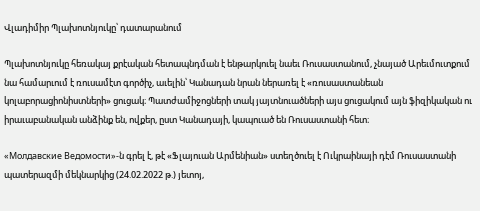Վլադիմիր Պլախոտնյուկը՝ դատարանում

Պլախոտնյուկը հեռակայ քրէական հետապնդման է ենթարկուել նաեւ Ռուսաստանում, չնայած Արեւմուտքում նա համարւում է ռուսամէտ գործիչ, աւելին՝ Կանադան նրան ներառել է «ռուսաստանեան կոլաբորացիոնիստների» ցուցակ։ Պատժամիջոցների տակ յայտնուածների այս ցուցակում այն ֆիզիկական ու իրաւաբանական անձինք են, ովքեր, ըստ Կանադայի, կապուած են Ռուսաստանի հետ։

«Молдавские Ведомости»-ն գրել է, թէ «Ֆլայուան Արմենիան» ստեղծուել է Ուկրաինայի դէմ Ռուսաստանի պատերազմի մեկնարկից (24.02.2022 թ.) յետոյ,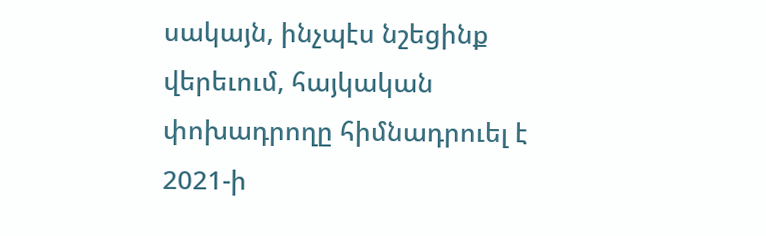սակայն, ինչպէս նշեցինք վերեւում, հայկական փոխադրողը հիմնադրուել է 2021-ի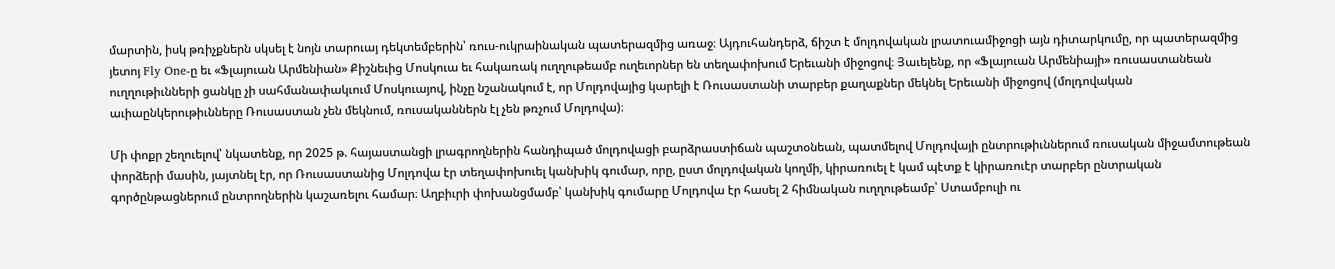մարտին, իսկ թռիչքներն սկսել է նոյն տարուայ դեկտեմբերին՝ ռուս-ուկրաինական պատերազմից առաջ։ Այդուհանդերձ, ճիշտ է մոլդովական լրատուամիջոցի այն դիտարկումը, որ պատերազմից յետոյ Fly One-ը եւ «Ֆլայուան Արմենիան» Քիշնեւից Մոսկուա եւ հակառակ ուղղութեամբ ուղեւորներ են տեղափոխում Երեւանի միջոցով։ Յաւելենք, որ «Ֆլայուան Արմենիայի» ռուսաստանեան ուղղութիւնների ցանկը չի սահմանափակւում Մոսկուայով, ինչը նշանակում է, որ Մոլդովայից կարելի է Ռուսաստանի տարբեր քաղաքներ մեկնել Երեւանի միջոցով (մոլդովական աւիաընկերութիւնները Ռուսաստան չեն մեկնում, ռուսականներն էլ չեն թռչում Մոլդովա)։

Մի փոքր շեղուելով՝ նկատենք, որ 2025 թ. հայաստանցի լրագրողներին հանդիպած մոլդովացի բարձրաստիճան պաշտօնեան, պատմելով Մոլդովայի ընտրութիւններում ռուսական միջամտութեան փորձերի մասին, յայտնել էր, որ Ռուսաստանից Մոլդովա էր տեղափոխուել կանխիկ գումար, որը, ըստ մոլդովական կողմի, կիրառուել է կամ պէտք է կիրառուէր տարբեր ընտրական գործընթացներում ընտրողներին կաշառելու համար։ Աղբիւրի փոխանցմամբ՝ կանխիկ գումարը Մոլդովա էր հասել 2 հիմնական ուղղութեամբ՝ Ստամբուլի ու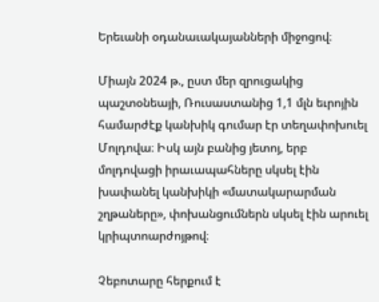Երեւանի օդանաւակայանների միջոցով։

Միայն 2024 թ., ըստ մեր զրուցակից պաշտօնեայի, Ռուսաստանից 1,1 մլն եւրոյին համարժէք կանխիկ գումար էր տեղափոխուել Մոլդովա։ Իսկ այն բանից յետոյ, երբ մոլդովացի իրաւապահները սկսել էին խափանել կանխիկի «մատակարարման շղթաները», փոխանցումներն սկսել էին արուել կրիպտոարժոյթով։

Չեբոտարը հերքում է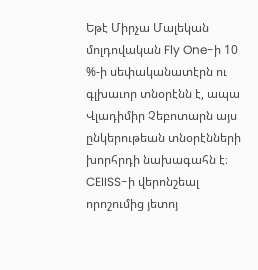Եթէ Միրչա Մալեկան մոլդովական Fly One-ի 10 %-ի սեփականատէրն ու գլխաւոր տնօրէնն է, ապա Վլադիմիր Չեբոտարն այս ընկերութեան տնօրէնների խորհրդի նախագահն է։ CEIISS-ի վերոնշեալ որոշումից յետոյ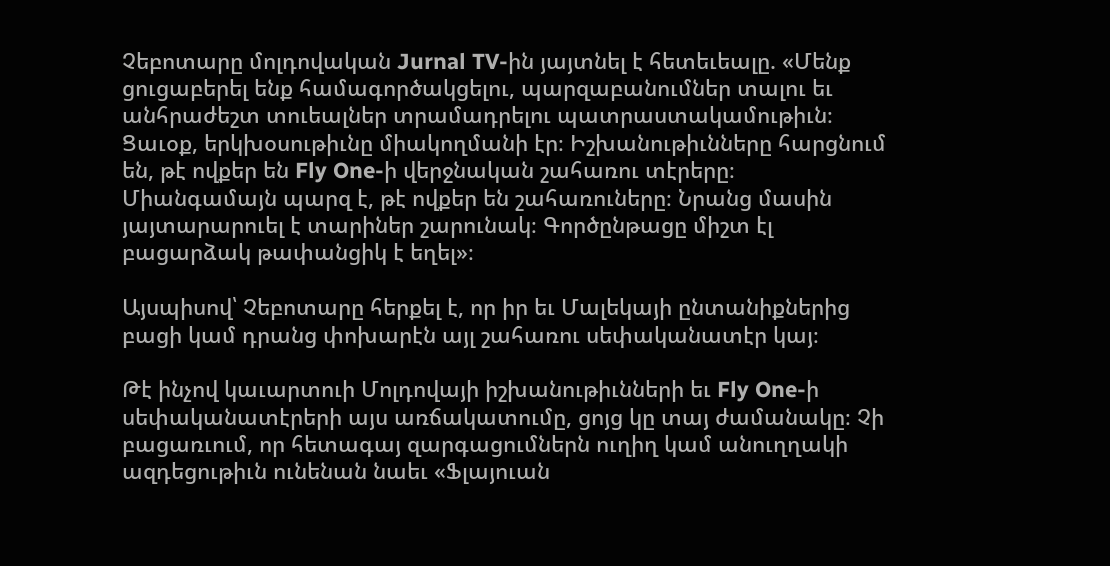Չեբոտարը մոլդովական Jurnal TV-ին յայտնել է հետեւեալը. «Մենք ցուցաբերել ենք համագործակցելու, պարզաբանումներ տալու եւ անհրաժեշտ տուեալներ տրամադրելու պատրաստակամութիւն։ Ցաւօք, երկխօսութիւնը միակողմանի էր։ Իշխանութիւնները հարցնում են, թէ ովքեր են Fly One-ի վերջնական շահառու տէրերը։ Միանգամայն պարզ է, թէ ովքեր են շահառուները։ Նրանց մասին յայտարարուել է տարիներ շարունակ։ Գործընթացը միշտ էլ բացարձակ թափանցիկ է եղել»։

Այսպիսով՝ Չեբոտարը հերքել է, որ իր եւ Մալեկայի ընտանիքներից բացի կամ դրանց փոխարէն այլ շահառու սեփականատէր կայ։

Թէ ինչով կաւարտուի Մոլդովայի իշխանութիւնների եւ Fly One-ի սեփականատէրերի այս առճակատումը, ցոյց կը տայ ժամանակը։ Չի բացառւում, որ հետագայ զարգացումներն ուղիղ կամ անուղղակի ազդեցութիւն ունենան նաեւ «Ֆլայուան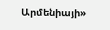Արմենիայի»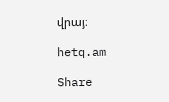վրայ։

hetq.am

Share